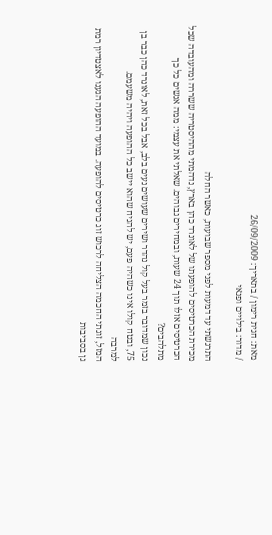מאת: חגית רימון / בתאריך: 26/09/2009
/ מדור: בילויים ופנאי

התרגשתי עד דמעות לפני מספר שבועות, כאשר החלה
מכירת הכרטיסים להופעתו של לאונרד כהן בארץ, נדהמתי מההיסטריה ששררה ומהעובדה שכל
הכרטיסים אזלו תוך 24 שעות, ובמחירים גבוהים. שאלתי את עצמי: ממה אנשים כל כך מתלהבים?
נכון שמדובר בזמר בעל קול נהדר ושירים שעושים נעים בלב, אבל בכל זאת, לאונרד כהן כבר בן
75, ובטח קולו אינו כשהיה פעם, יש להניח שהוא יישב כל ההופעה ויהיה משעמם.
למרבה
המזל, זוגתי החכמה הצליחה לרכוש זוג כרטיסים להופעה. במועד ההופעה הגענו לאצטדיון רמת
גן בסביבות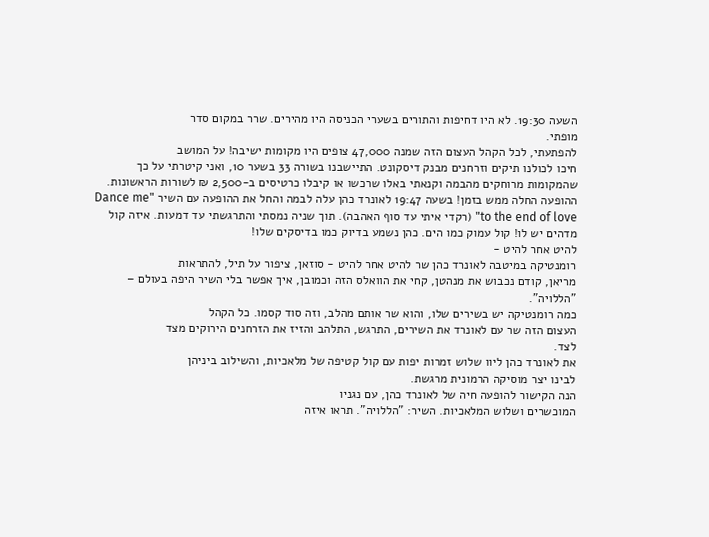השעה 19:30. לא היו דחיפות והתורים בשערי הכניסה היו מהירים. שרר במקום סדר
מופתי.
להפתעתי, לכל הקהל העצום הזה שמנה 47,000 צופים היו מקומות ישיבה! על המושב
חיכו לכולנו תיקים וזרחנים מבנק דיסקונט. התיישבנו בשורה 33 בשער 10, ואני קיטרתי על כך
שהמקומות מרוחקים מהבמה וקנאתי באלו שרכשו או קיבלו כרטיסים ב-2,500 ₪ לשורות הראשונות.
ההופעה החלה ממש בזמן! בשעה 19:47 לאונרד כהן עלה לבמה והחל את ההופעה עם השיר "Dance me
to the end of love" (רקדי איתי עד סוף האהבה). תוך שניה נמסתי והתרגשתי עד דמעות. איזה קול
מדהים יש לו! קול עמוק כמו הים. כהן נשמע בדיוק כמו בדיסקים שלו!
להיט אחר להיט -
רומנטיקה במיטבה לאונרד כהן שר להיט אחר להיט - סוזאן, ציפור על תיל, להתראות
מריאן, קודם נכבוש את מנהטן, קחי את הוואלס הזה וכמובן, איך אפשר בלי השיר היפה בעולם –
"הללויה".
כמה רומנטיקה יש בשירים שלו, והוא שר אותם מהלב, וזה סוד קסמו. כל הקהל
העצום הזה שר עם לאונרד את השירים, התרגש, התלהב והזיז את הזרחנים הירוקים מצד
לצד.
את לאונרד כהן ליוו שלוש זמרות יפות עם קול קטיפה של מלאכיות, והשילוב ביניהן
לבינו יצר מוסיקה הרמונית מרגשת.
הנה הקישור להופעה חיה של לאונרד כהן, עם נגניו
המוכשרים ושלוש המלאכיות. השיר: "הללויה". תראו איזה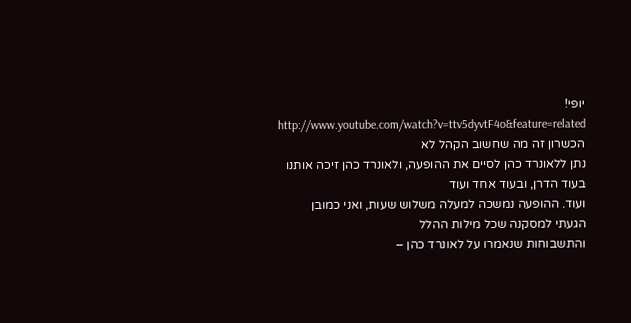יופי!
http://www.youtube.com/watch?v=ttv5dyvtF4o&feature=related
הכשרון זה מה שחשוב הקהל לא
נתן ללאונרד כהן לסיים את ההופעה, ולאונרד כהן זיכה אותנו בעוד הדרן, ובעוד אחד ועוד
ועוד. ההופעה נמשכה למעלה משלוש שעות, ואני כמובן הגעתי למסקנה שכל מילות ההלל
והתשבוחות שנאמרו על לאונרד כהן –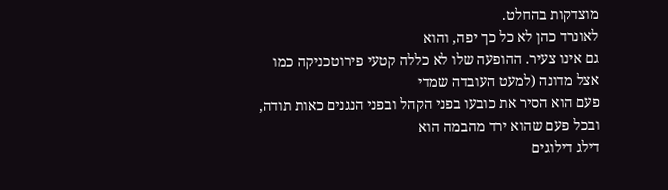מוצדקות בהחלט.
לאונרד כהן לא כל כך יפה, והוא
גם אינו צעיר. ההופעה שלו לא כללה קטעי פירוטכניקה כמו אצל מדונה (למעט העובדה שמדי
פעם הוא הסיר את כובעו בפני הקהל ובפני הנגנים כאות תודה, ובכל פעם שהוא ירד מהבמה הוא
דילג דילוגים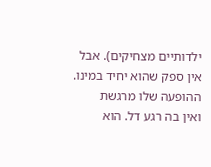ילדותיים מצחיקים). אבל אין ספק שהוא יחיד במינו. ההופעה שלו מרגשת
ואין בה רגע דל. הוא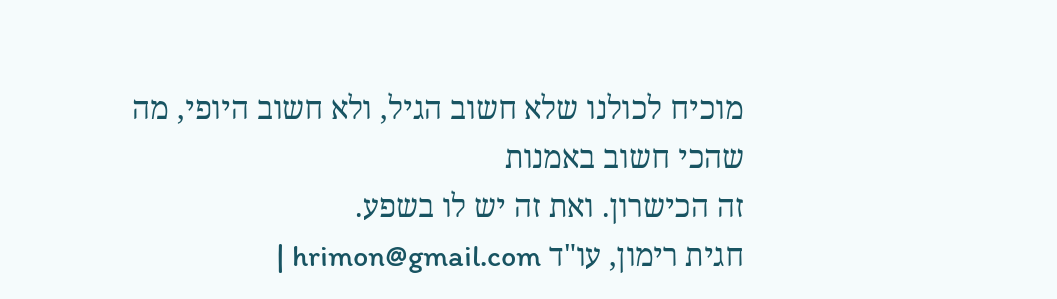מוכיח לכולנו שלא חשוב הגיל, ולא חשוב היופי, מה שהכי חשוב באמנות
זה הכישרון. ואת זה יש לו בשפע.
חגית רימון, עו"ד hrimon@gmail.com |